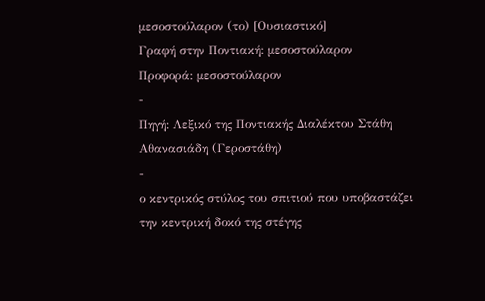μεσοστούλαρον (το) [Ουσιαστικό]
Γραφή στην Ποντιακή: μεσοστούλαρον
Προφορά: μεσοστούλαρον
-
Πηγή: Λεξικό της Ποντιακής Διαλέκτου Στάθη Αθανασιάδη (Γεροστάθη)
-
ο κεντρικός στύλος του σπιτιού που υποβαστάζει την κεντρική δοκό της στέγης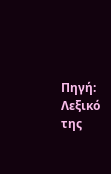Πηγή: Λεξικό της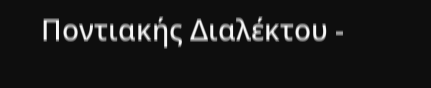Ποντιακής Διαλέκτου -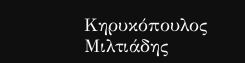Κηρυκόπουλος Μιλτιάδης